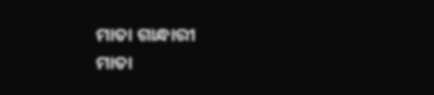ମାତା ଗାନ୍ଧାରୀ
ମାତା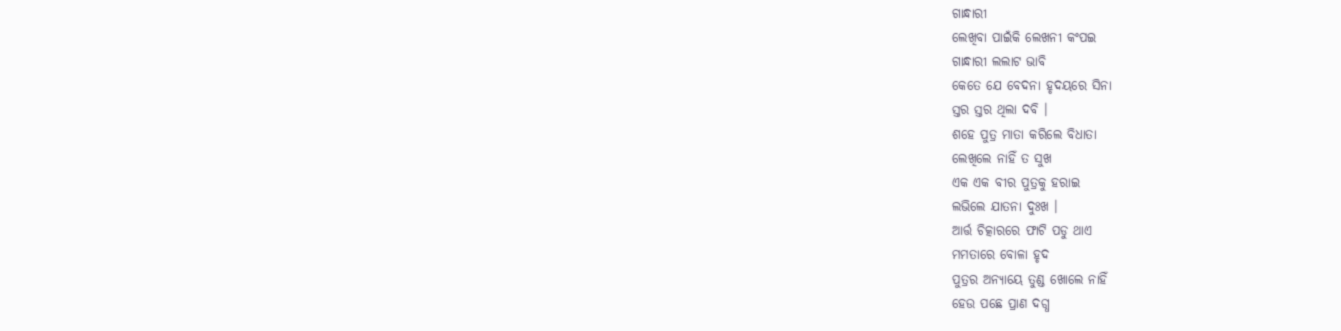ଗାନ୍ଧାରୀ
ଲେଖିବା ପାଇଁକି ଲେଖନୀ କଂପଇ
ଗାନ୍ଧାରୀ ଲଲାଟ ଭାବି
କେତେ ଯେ ବେଦନା ହୃଦୟରେ ସିନା
ସ୍ତର ସ୍ତର ଥିଲା ଦବି ।
ଶହେ ପୁତ୍ର ମାତା କରିଲେ ବିଧାତା
ଲେଖିଲେ ନାହିଁ ତ ସୁଖ
ଏକ ଏକ ବୀର ପୁତ୍ରକୁ ହରାଇ
ଲଭିଲେ ଯାତନା ଦୁଃଖ ।
ଆର୍ତ୍ତ ଚିତ୍କାରରେ ଫାଟି ପଡୁ ଥାଏ
ମମତାରେ ବୋଳା ହୃଦ
ପୁତ୍ରର ଅନ୍ୟାୟେ ତୁଣ୍ଡ ଖୋଲେ ନାହିଁ
ହେଉ ପଛେ ପ୍ରାଣ ଦଗ୍ଧ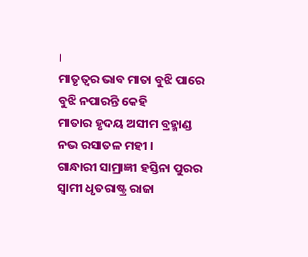।
ମାତୃତ୍ବର ଭାବ ମାତା ବୁଝି ପାରେ
ବୁଝି ନପାରନ୍ତି କେହି
ମାତାର ହୃଦୟ ଅସୀମ ବ୍ରହ୍ମାଣ୍ଡ
ନଭ ରସାତଳ ମହୀ ।
ଗାନ୍ଧାରୀ ସାମ୍ରାଜ୍ଞୀ ହସ୍ତିନା ପୁରର
ସ୍ଵାମୀ ଧୃତରାଷ୍ଟ୍ର ରାଜା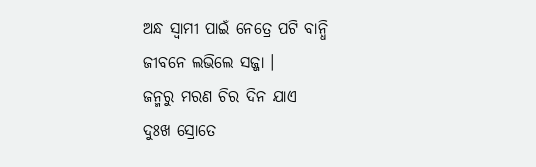ଅନ୍ଧ ସ୍ଵାମୀ ପାଇଁ ନେତ୍ରେ ପଟି ବାନ୍ଧି
ଜୀବନେ ଲଭିଲେ ସଜ୍ଜା ।
ଜନ୍ମରୁ ମରଣ ଚିର ଦିନ ଯାଏ
ଦୁଃଖ ସ୍ରୋତେ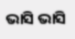ଭାସି ଭାସି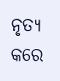ନୃତ୍ୟ କରେ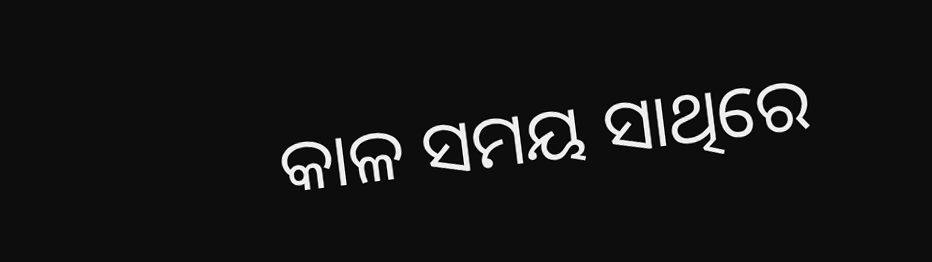କାଳ ସମୟ ସାଥିରେ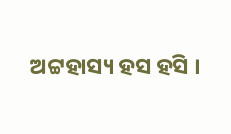ଅଟ୍ଟହାସ୍ୟ ହସ ହସି ।